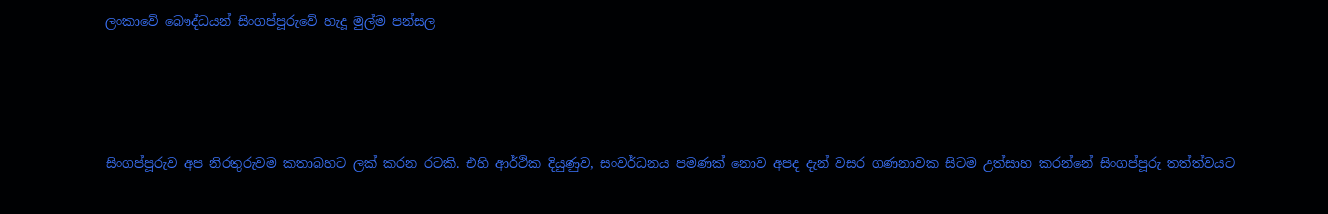ලංකාවේ බෞද්ධයන් සිංගප්පූරුවේ හැදූ මුල්ම පන්සල






සිංගප්පූරුව අප නිරතුරුවම කතාබහට ලක් කරන රටකි. එහි ආර්ථික දියුණුව, සංවර්ධනය පමණක් නොව අපද දැන් වසර ගණනාවක සිටම උත්සාහ කරන්නේ සිංගප්පූරු තත්ත්වයට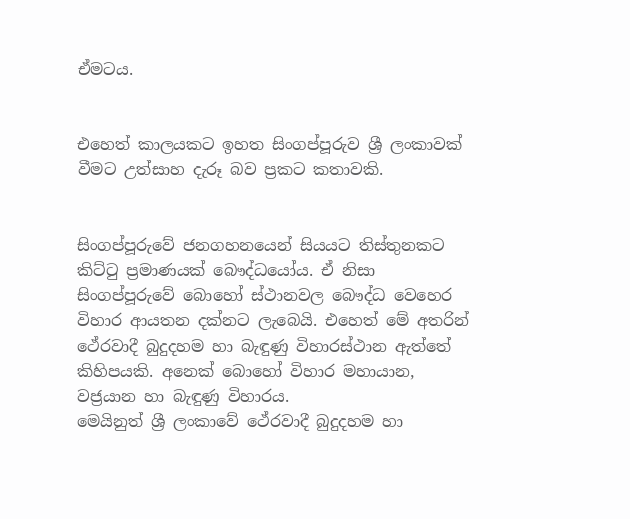ඒමටය.


එහෙත් කාලයකට ඉහත සිංගප්පූරුව ශ්‍රී ලංකාවක් වීමට උත්සාහ දැරූ බව ප්‍රකට කතාවකි.


සිංගප්පූරුවේ ජනගහනයෙන් සියයට තිස්තුනකට කිට්ටු ප්‍රමාණයක් බෞද්ධයෝය. ඒ නිසා සිංගප්පූරුවේ බොහෝ ස්ථානවල බෞද්ධ වෙහෙර විහාර ආයතන දක්නට ලැබෙයි. එහෙත් මේ අතරින් ථේරවාදී බුදුදහම හා බැඳුණු විහාරස්ථාන ඇත්තේ කිහිපයකි. අනෙක් බොහෝ විහාර මහායාන, වජ්‍රයාන හා බැඳුණු විහාරය.
මෙයිනුත් ශ්‍රී ලංකාවේ ථේරවාදී බුදුදහම හා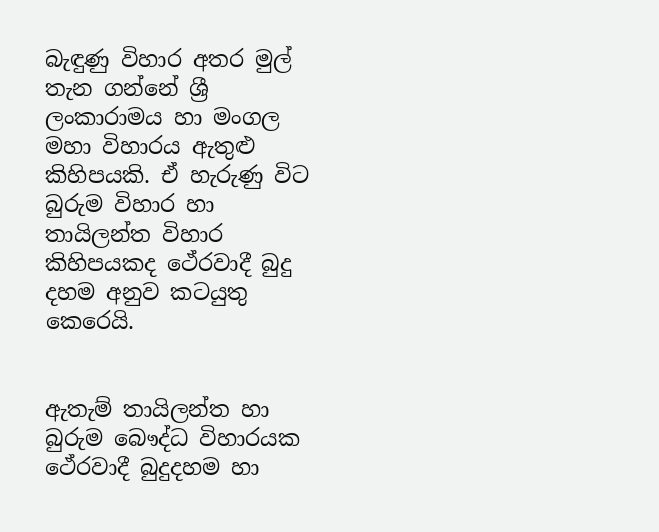බැඳුණු විහාර අතර මුල් තැන ගන්නේ ශ්‍රී ලංකාරාමය හා මංගල මහා විහාරය ඇතුළු කිහිපයකි. ඒ හැරුණු විට බුරුම විහාර හා තායිලන්ත විහාර කිහිපයකද ථේ‍රවාදී බුදු දහම අනුව කටයුතු කෙරෙයි.


ඇතැම් තායිලන්ත හා බුරුම බෞද්ධ විහාරයක ථේ‍රවාදී බුදුදහම හා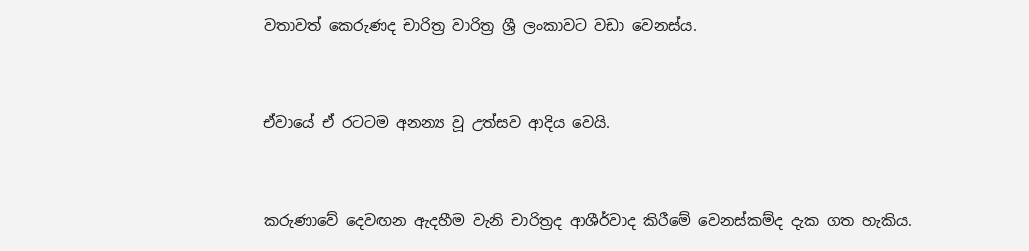වතාවත් කෙරුණද චාරිත්‍ර වාරිත්‍ර ශ්‍රී ලංකාවට වඩා වෙනස්ය.


ඒවායේ ඒ රටටම අනන්‍ය වූ උත්සව ආදිය වෙයි.


කරුණාවේ දෙවඟන ඇදහීම වැනි චාරිත්‍රද ආශීර්වාද කිරීමේ වෙනස්කම්ද දැක ගත හැකිය.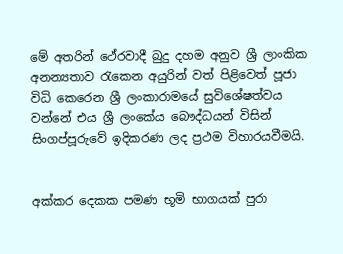මේ අතරින් ථේ‍රවාදී බුදු දහම අනුව ශ්‍රී ලාංකික අනන්‍යතාව රැකෙන අයුරින් වත් පිළිවෙත් පූජා විධි කෙරෙන ශ්‍රී ලංකාරාමයේ සුවිශේෂත්වය වන්නේ එය ශ්‍රී ලංකේය බෞද්ධයන් විසින් සිංගප්පූරුවේ ඉදිකරණ ලද ප්‍රථම විහාරයවීමයි.


අක්කර දෙකක පමණ භූමි භාගයක් පුරා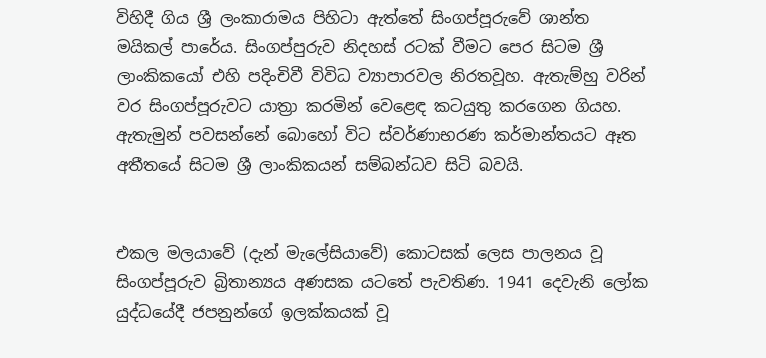විහිදී ගිය ශ්‍රී ලංකාරාමය පිහිටා ඇත්තේ සිංගප්පූරුවේ ශාන්ත මයිකල් පාරේය. සිංගප්පුරුව නිදහස් රටක් වීමට පෙර සිටම ශ්‍රී ලාංකිකයෝ එහි පදිංචිවී විවිධ ව්‍යාපාරවල නිරතවූහ. ඇතැම්හු වරින් වර සිංගප්පූරුවට යාත්‍රා කරමින් වෙළෙඳ කටයුතු කරගෙන ගියහ. ඇතැමුන් පවසන්නේ බොහෝ විට ස්වර්ණාභරණ කර්මාන්තයට ඈත අතීතයේ සිටම ශ්‍රී ලාංකිකයන් සම්බන්ධව සිටි බවයි.


එකල මලයාවේ (දැන් මැලේසියාවේ) කොටසක් ලෙස පාලනය වූ සිංගප්පූරුව බ්‍රිතාන්‍යය අණසක යටතේ පැවතිණ. 1941 දෙවැනි ලෝක යුද්ධයේදී ජපනුන්ගේ ඉලක්කයක් වූ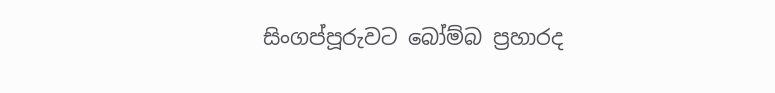සිංගප්පූරුවට බෝම්බ ප්‍රහාරද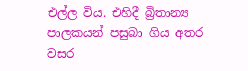එල්ල විය. එහිදී බ්‍රිතාන්‍ය පාලකයන් පසුබා ගිය අතර වසර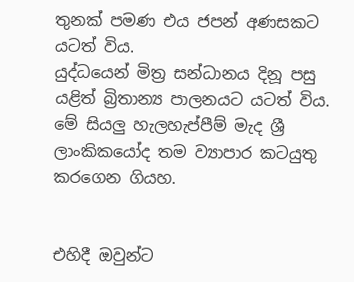තුනක් පමණ එය ජපන් අණසකට යටත් විය.
යුද්ධයෙන් මිත්‍ර සන්ධානය දිනූ පසු යළිත් බ්‍රිතාන්‍ය පාලනයට යටත් විය. මේ සියලු හැලහැප්පීම් මැද ශ්‍රී ලාංකිකයෝද තම ව්‍යාපාර කටයුතු කරගෙන ගියහ.


එහිදී ඔවුන්ට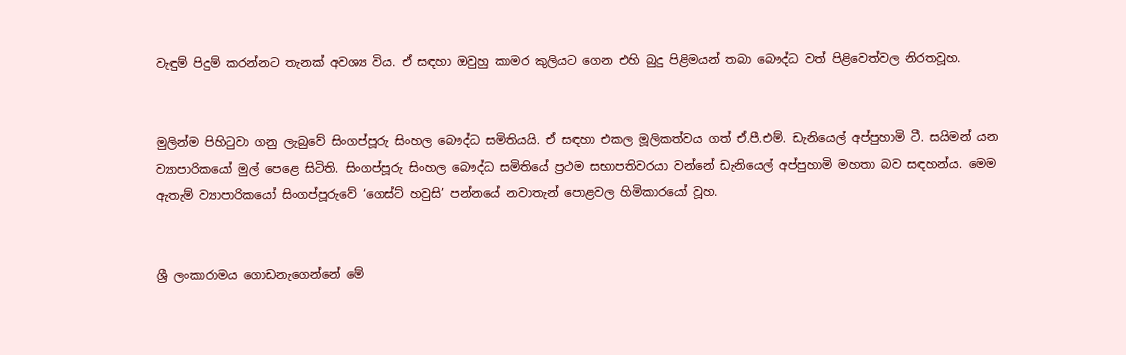වැඳුම් පිදුම් කරන්නට තැනක් අවශ්‍ය විය. ඒ සඳහා ඔවුහු කාමර කුලියට ගෙන එහි බුදු පිළිමයන් තබා බෞද්ධ වත් පිළිවෙත්වල නිරතවූහ.


මුලින්ම පිහිටුවා ගනු ලැබුවේ සිංගප්පූරු සිංහල බෞද්ධ සමිතියයි. ඒ සඳහා එකල මූලිකත්වය ගත් ඒ.පී.එම්. ඩැනියෙල් අප්පුහාමි ටී. සයිමන් යන ව්‍යාපාරිකයෝ මුල් පෙළෙ සිටිති. සිංගප්පූරු සිංහල බෞද්ධ සමිතියේ ප්‍රථම සභාපතිවරයා වන්නේ ඩැනියෙල් අප්පුහාමි මහතා බව සඳහන්ය. මෙම ඇතැම් ව්‍යාපාරිකයෝ සිංගප්පූරුවේ ‘ගෙස්ට් හවුසි’ පන්නයේ නවාතැන් පොළවල හිමිකාරයෝ වූහ.


ශ්‍රී ලංකාරාමය ගොඩනැගෙන්නේ මේ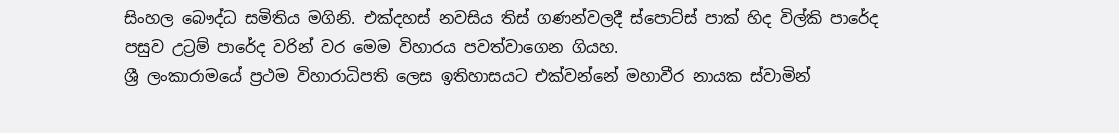සිංහල බෞද්ධ සමිතිය මගිනි. එක්දහස් නවසිය තිස් ගණන්වලදී ස්පොට්ස් පාක් හිද විල්කි පාරේද පසුව උට්‍රම් පාරේද වරින් වර මෙම විහාරය පවත්වාගෙන ගියහ.
ශ්‍රී ලංකාරාමයේ ප්‍රථම විහාරාධිපති ලෙස ඉතිහාසයට එක්වන්නේ මහාවීර නායක ස්වාමින්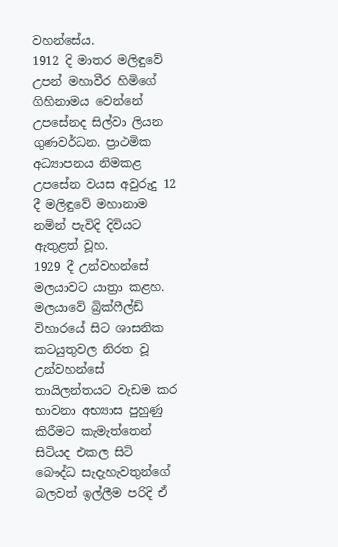වහන්සේය.
1912 දි මාතර මලිඳුවේ උපන් මහාවීර හිමිගේ ගිහිනාමය වෙන්නේ උපසේනද සිල්වා ලියන ගුණවර්ධන. ප්‍රාථමික අධ්‍යාපනය නිමකළ උපසේන වයස අවුරුදු 12 දී මලිඳුවේ මහානාම නමින් පැවිදි දිවියට ඇතුළත් වූහ.
1929 දී උන්වහන්සේ මලයාවට යාත්‍රා කළහ. මලයාවේ බ්‍රික්ෆීල්ඩ් විහාරයේ සිට ශාසනික කටයුතුවල නිරත වූ උන්වහන්සේ තායිලන්තයට වැඩම කර භාවනා අභ්‍යාස පුහුණු කිරීමට කැමැත්තෙන් සිටියද එකල සිටි බෞද්ධ සැදැහැවතුන්ගේ බලවත් ඉල්ලීම පරිදි ඒ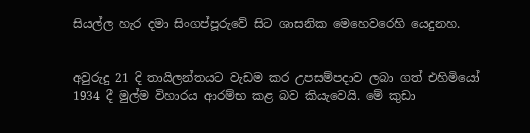සියල්ල හැර දමා සිංගප්පූරුවේ සිට ශාසනික මෙහෙවරෙහි යෙදුනහ.


අවුරුදු 21 දි තායිලන්තයට වැඩම කර උපසම්පදාව ලබා ගත් එහිමියෝ 1934 දී මුල්ම විහාරය ආරම්භ කළ බව කියැවෙයි. මේ කුඩා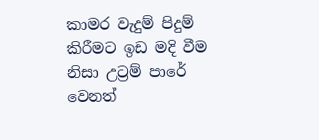කාමර වැදුම් පිදුම් කිරීමට ඉඩ මදි වීම නිසා උට්‍රම් පාරේ වෙනත්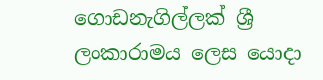ගොඩනැගිල්ලක් ශ්‍රී ලංකාරාමය ලෙස යොදා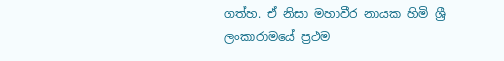ගත්හ. ඒ නිසා මහාවීර නායක හිමි ශ්‍රී ලංකාරාමයේ ප්‍රථම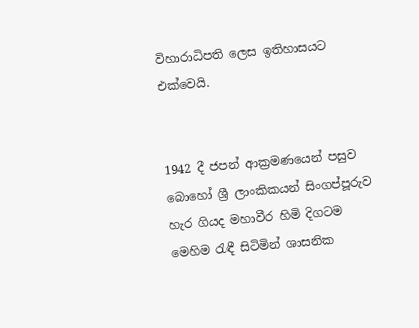විහාරාධිපති ලෙස ඉතිහාසයට එක්වෙයි.


1942 දී ජපන් ආක්‍රමණයෙන් පසුව බොහෝ ශ්‍රී ලාංකිකයන් සිංගප්පූරුව හැර ගියද මහාවීර හිමි දිගටම මෙහිම රැඳී සිටිමින් ශාසනික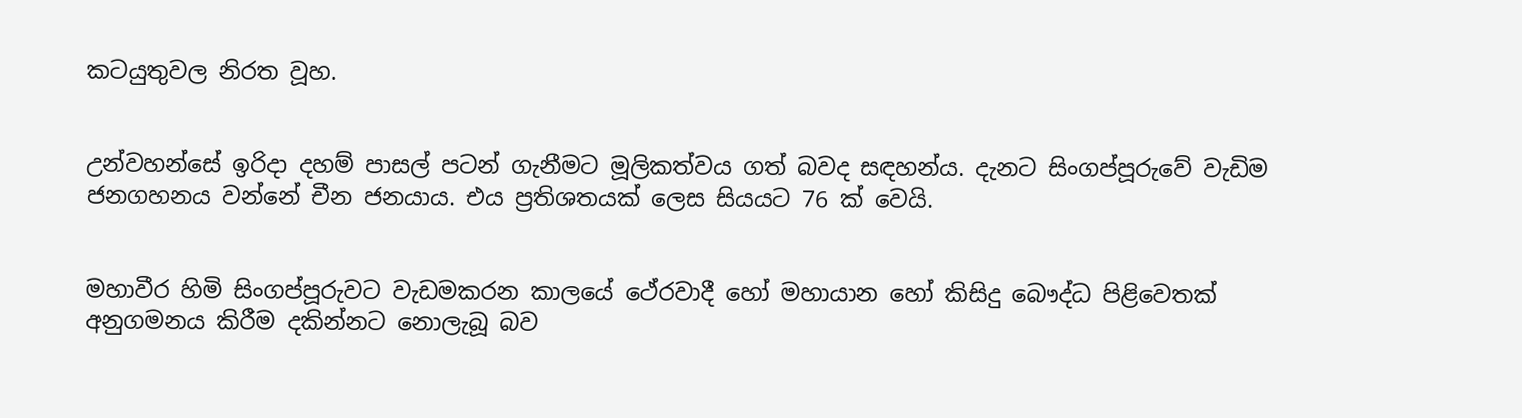කටයුතුවල නිරත වූහ.


උන්වහන්සේ ඉරිදා දහම් පාසල් පටන් ගැනීමට මූලිකත්වය ගත් බවද සඳහන්ය. දැනට සිංගප්පූරුවේ වැඩිම ජනගහනය වන්නේ චීන ජනයාය. එය ප්‍රතිශතයක් ලෙස සියයට 76 ක් වෙයි.


මහාවීර හිමි සිංගප්පූරුවට වැඩමකරන කාලයේ ථේ‍රවාදී හෝ මහායාන හෝ කිසිදු බෞද්ධ පිළිවෙතක් අනුගමනය කිරීම දකින්නට නොලැබූ බව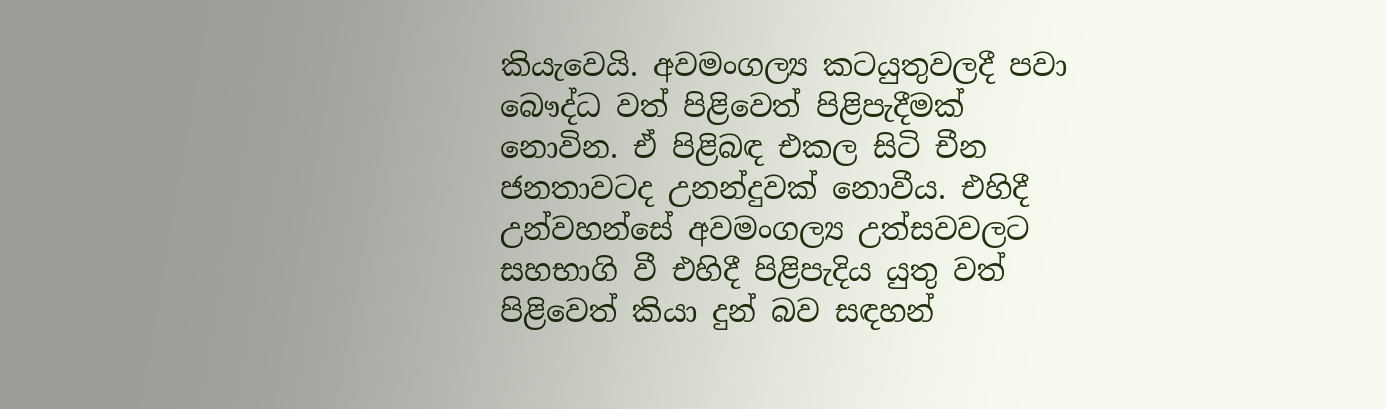කියැවෙයි. අවමංගල්‍ය කටයුතුවලදී පවා බෞද්ධ වත් පිළිවෙත් පිළිපැදීමක් නොවින. ඒ පිළිබඳ එකල සිටි චීන ජනතාවටද උනන්දුවක් නොවීය. එහිදී උන්වහන්සේ අවමංගල්‍ය උත්සවවලට සහභාගි වී එහිදී පිළිපැදිය යුතු වත් පිළිවෙත් කියා දුන් බව සඳහන්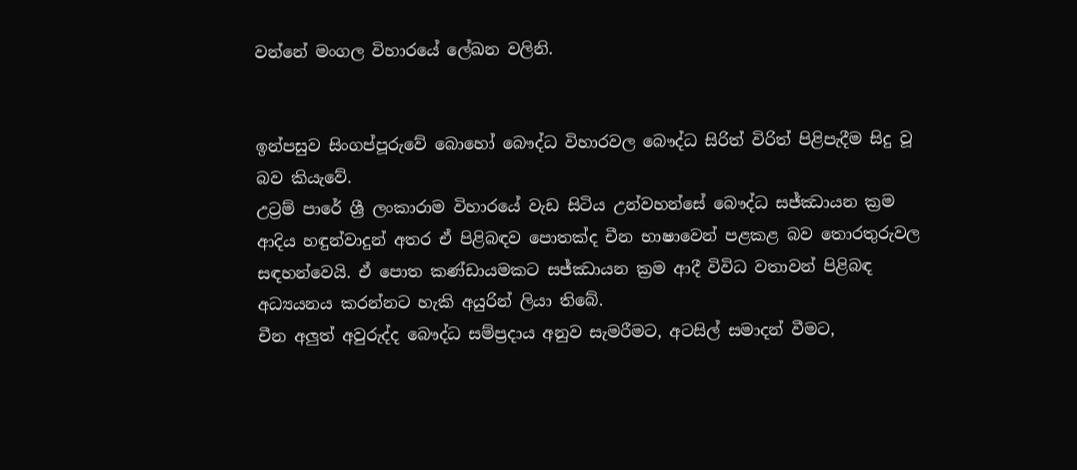වන්නේ මංගල විහාරයේ ලේඛන වලිනි.


ඉන්පසුව සිංගප්පූරුවේ බොහෝ බෞද්ධ විහාරවල බෞද්ධ සිරිත් විරිත් පිළිපැදීම සිදු වූ බව කියැවේ.
උට්‍රම් පාරේ ශ්‍රී ලංකාරාම විහාරයේ වැඩ සිටිය උන්වහන්සේ බෞද්ධ සජ්ඣායන ක්‍රම ආදිය හඳුන්වාදුන් අතර ඒ පිළිබඳව පොතක්ද චීන භාෂාවෙන් පළකළ බව තොරතුරුවල සඳහන්වෙයි. ඒ පොත කණ්ඩායමකට සජ්ඣායන ක්‍රම ආදී විවිධ වතාවන් පිළිබඳ අධ්‍යයනය කරන්නට හැකි අයුරින් ලියා තිබේ.
චීන අලුත් අවුරුද්ද බෞද්ධ සම්ප්‍රදාය අනුව සැමරීමට, අටසිල් සමාදන් වීමට,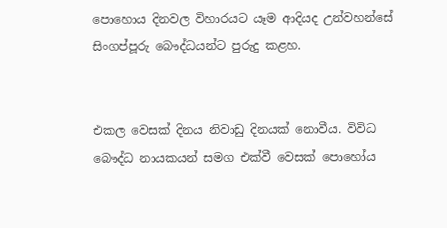පොහොය දිනවල විහාරයට යෑම ආදියද උන්වහන්සේ සිංගප්පූරු බෞද්ධයන්ට පුරුදු කළහ.


එකල වෙසක් දිනය නිවාඩු දිනයක් නොවීය. විවිධ බෞද්ධ නායකයන් සමග එක්වී වෙසක් පොහෝය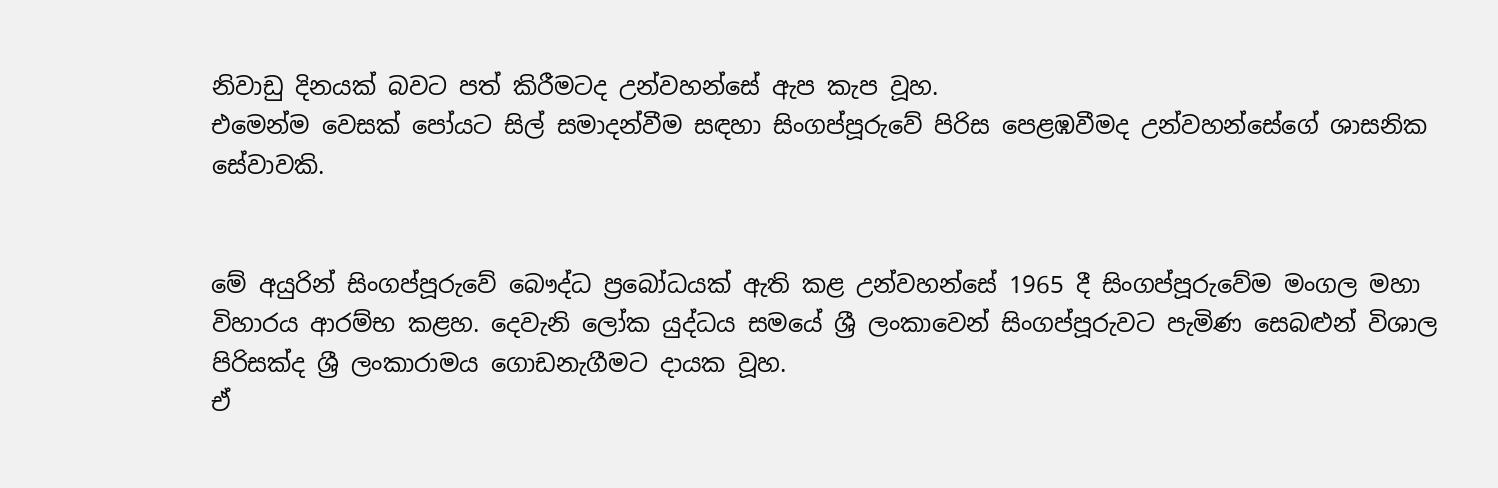නිවාඩු දිනයක් බවට පත් කිරීමටද උන්වහන්සේ ඇප කැප වූහ.
එමෙන්ම වෙසක් පෝයට සිල් සමාදන්වීම සඳහා සිංගප්පූරුවේ පිරිස පෙළඹවීමද උන්වහන්සේගේ ශාසනික සේවාවකි.


මේ අයුරින් සිංගප්පූරුවේ බෞද්ධ ප්‍රබෝධයක් ඇති කළ උන්වහන්සේ 1965 දී සිංගප්පූරුවේම මංගල මහා විහාරය ආරම්භ කළහ. දෙවැනි ලෝක යුද්ධය සමයේ ශ්‍රී ලංකාවෙන් සිංගප්පූරුවට පැමිණ සෙබළුන් විශාල පිරිසක්ද ශ්‍රී ලංකාරාමය ගොඩනැගීමට දායක වූහ.
ඒ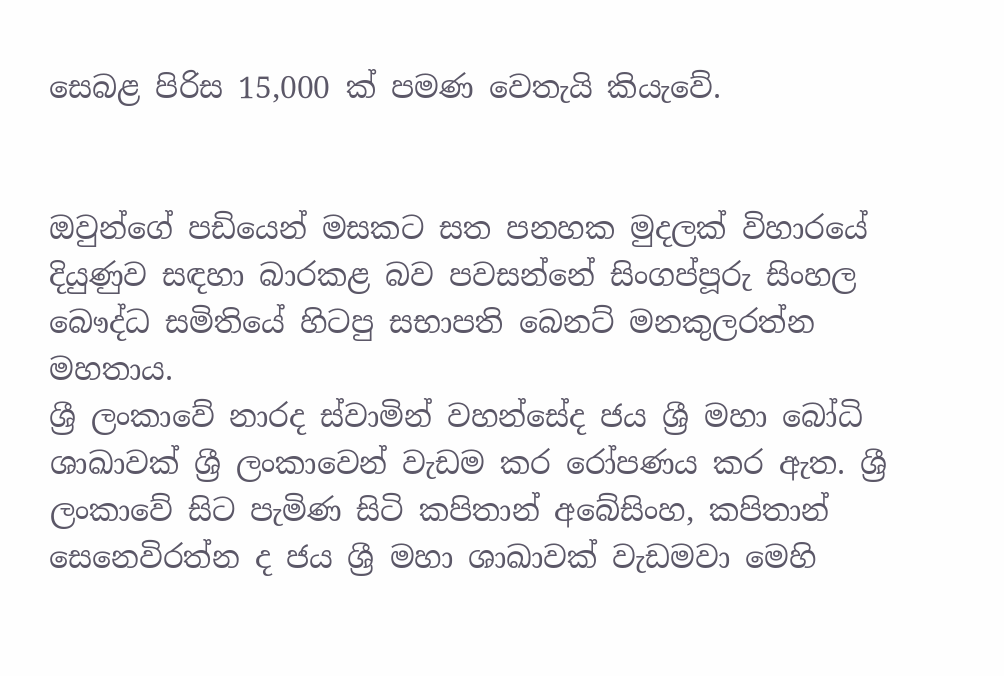සෙබළ පිරිස 15,000 ක් පමණ වෙතැයි කියැවේ.


ඔවුන්ගේ පඩියෙන් මසකට සත පනහක මුදලක් විහාරයේ දියුණුව සඳහා බාරකළ බව පවසන්නේ සිංගප්පූරු සිංහල බෞද්ධ සමිතියේ හිටපු සභාපති බෙනට් මනකුලරත්න මහතාය.
ශ්‍රී ලංකාවේ නාරද ස්වාමින් වහන්සේද ජය ශ්‍රී මහා බෝධි ශාඛාවක් ශ්‍රී ලංකාවෙන් වැඩම කර රෝපණය කර ඇත. ශ්‍රී ලංකාවේ සිට පැමිණ සිටි කපිතාන් අබේසිංහ, කපිතාන් සෙනෙවිරත්න ද ජය ශ්‍රී මහා ශාඛාවක් වැඩමවා මෙහි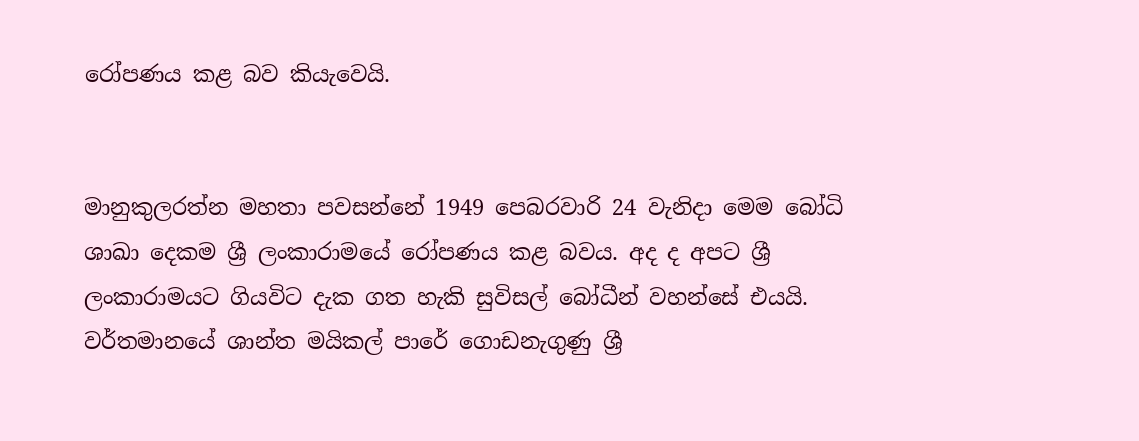රෝපණය කළ බව කියැවෙයි.


මානුකුලරත්න මහතා පවසන්නේ 1949 පෙබරවාරි 24 වැනිදා මෙම බෝධි ශාඛා දෙකම ශ්‍රී ලංකාරාමයේ රෝපණය කළ බවය. අද ද අපට ශ්‍රී ලංකාරාමයට ගියවිට දැක ගත හැකි සුවිසල් බෝධීන් වහන්සේ එයයි.
වර්තමානයේ ශාන්ත මයිකල් පාරේ ගොඩනැගුණු ශ්‍රී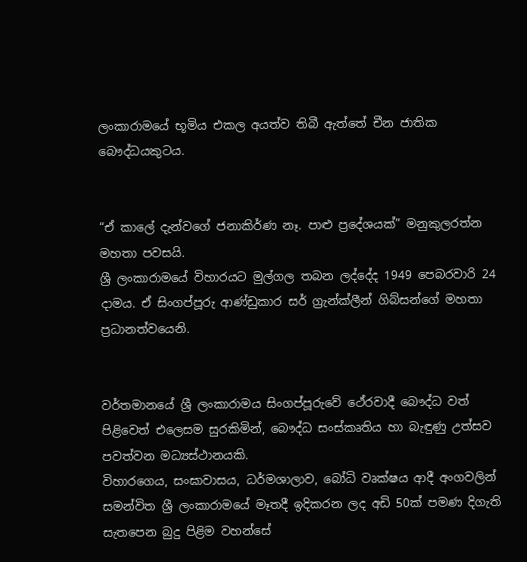ලංකාරාමයේ භූමිය එකල අයත්ව තිබී ඇත්තේ චීන ජාතික බෞද්ධයකුටය.


“ඒ කාලේ දැන්වගේ ජනාකිර්ණ නෑ. පාළු ප්‍රදේශයක්” මනුකුලරත්න මහතා පවසයි.
ශ්‍රී ලංකාරාමයේ විහාරයට මුල්ගල තබන ලද්දේද 1949 පෙබරවාරි 24 දාමය. ඒ සිංගප්පූරු ආණ්ඩුකාර සර් ග්‍රැන්ක්ලීන් ගිබ්සන්ගේ මහතා ප්‍රධානත්වයෙනි.


වර්තමානයේ ශ්‍රී ලංකාරාමය සිංගප්පූරුවේ ථේරවාදී බෞද්ධ වත් පිළිවෙත් එලෙසම සුරකිමින්, බෞද්ධ සංස්කෘතිය හා බැඳුණු උත්සව පවත්වන මධ්‍යස්ථානයකි.
විහාරගෙය, සංඝාවාසය, ධර්මශාලාව, බෝධි වෘක්ෂය ආදී අංගවලින් සමන්විත ශ්‍රී ලංකාරාමයේ මෑතදී ඉදිකරන ලද අඩි 50ක් පමණ දිගැති සැතපෙන බුදු පිළිම වහන්සේ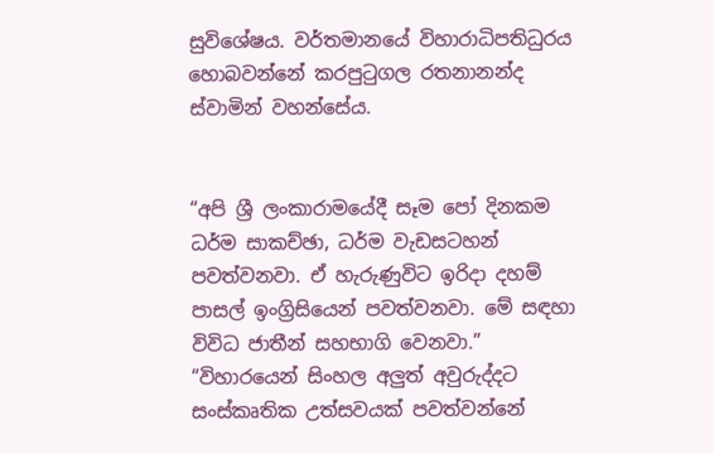සුවිශේෂය. වර්තමානයේ විහාරාධිපතිධුරය හොබවන්නේ කරපුටුගල රතනානන්ද ස්වාමින් වහන්සේය.


“අපි ශ්‍රී ලංකාරාමයේදී සෑම පෝ දිනකම ධර්ම සාකච්ඡා, ධර්ම වැඩසටහන් පවත්වනවා. ඒ හැරුණුවිට ඉරිදා දහම් පාසල් ඉංග්‍රිසියෙන් පවත්වනවා. මේ සඳහා විවිධ ජාතීන් සහභාගි වෙනවා.”
“විහාරයෙන් සිංහල අලුත් අවුරුද්දට සංස්කෘතික උත්සවයක් පවත්වන්නේ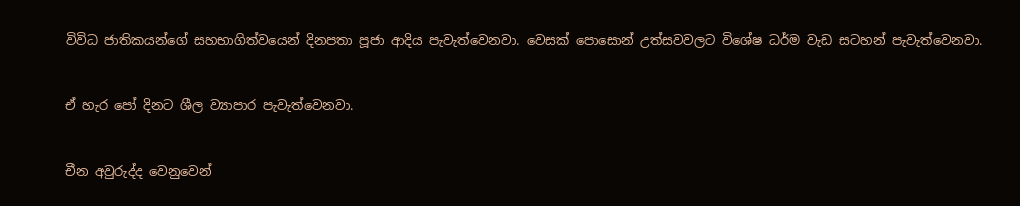විවිධ ජාතිකයන්ගේ සහභාගිත්වයෙන් දිනපතා පූජා ආදිය පැවැත්වෙනවා. වෙසක් පොසොන් උත්සවවලට විශේෂ ධර්ම වැඩ සටහන් පැවැත්වෙනවා.


ඒ හැර පෝ දිනට ශීල ව්‍යාපාර පැවැත්වෙනවා.


චීන අවුරුද්ද වෙනුවෙන්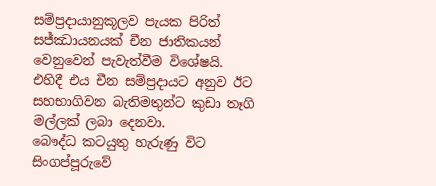සම්ප්‍රදායානුකූලව පැයක පිරිත් සජ්ඣායනයක් චීන ජාතිකයන් වෙනුවෙන් පැවැත්වීම විශේෂයි. එහිදී එය චීන සම්ප්‍රදායට අනුව ඊට සහභාගිවන බැතිමතුන්ට කුඩා තෑගි මල්ලක් ලබා දෙනවා.
බෞද්ධ කටයුතු හැරුණු විට සිංගප්පූරුවේ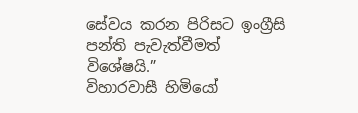සේවය කරන පිරිසට ඉංග්‍රීසි පන්ති පැවැත්වීමත් විශේෂයි.”
විහාරවාසී හිමියෝ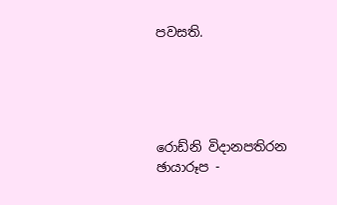පවසති.





රොඩ්නි විදානපතිරන
ඡායාරූප -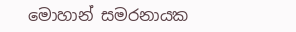මොහාන් සමරනායක